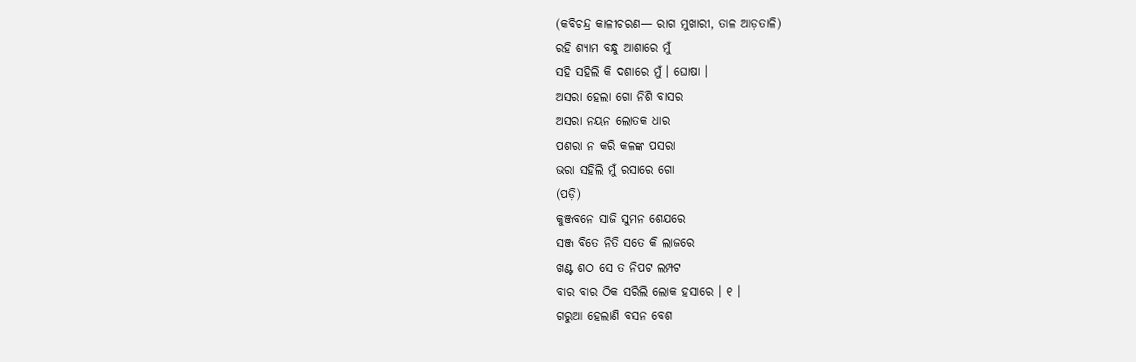(କବିଚନ୍ଦ୍ର କାଳୀଚରଣ— ରାଗ ମୁଖାରୀ, ତାଳ ଆଡ଼ତାଳି)
ରହି ଶ୍ୟାମ ବନ୍ଧୁ ଆଶାରେ ମୁଁ
ସହି ସହିଲି କି ଦଶାରେ ମୁଁ । ଘୋଷା ।
ଅସରା ହେଲା ଗୋ ନିଶି ବାସର
ଅସରା ନୟନ ଲୋତକ ଧାର
ପଶରା ନ କରି କଳଙ୍କ ପସରା
ଭରା ସହିଲି ମୁଁ ରସାରେ ଗୋ
(ପଡ଼ି)
କୁଞ୍ଜବନେ ସାଜି ସୁମନ ଶେଯରେ
ସଞ୍ଜ ବିତେ ନିତି ସତେ କି ଲାଜରେ
ଖଣ୍ଟ ଶଠ ସେ ତ ନିପଟ ଲମ୍ପଟ
ବାର ବାର ଠିକ ସରିଲି ଲୋକ ହସାରେ । ୧ ।
ଗରୁଆ ହେଲାଣି ବସନ ବେଶ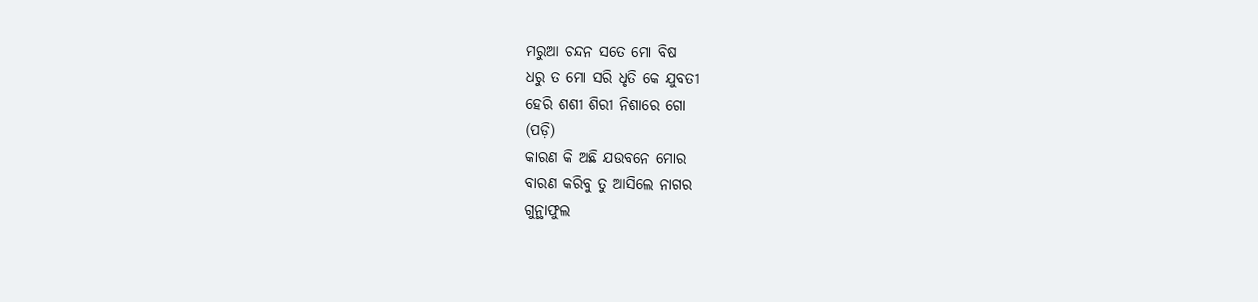ମରୁଆ ଚନ୍ଦନ ସତେ ମୋ ବିଷ
ଧରୁ ତ ମୋ ସରି ଧୃତି କେ ଯୁବତୀ
ହେରି ଶଶୀ ଶିରୀ ନିଶାରେ ଗୋ
(ପଡ଼ି)
କାରଣ କି ଅଛି ଯଉବନେ ମୋର
ବାରଣ କରିବୁ ତୁ ଆସିଲେ ନାଗର
ଗୁନ୍ଥାଫୁଲ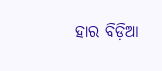ହାର ବିଡ଼ିଆ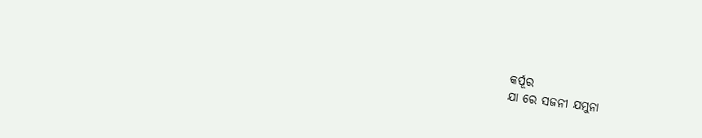କର୍ପୂର
ଯା ରେ ସଜନୀ ଯମୁନା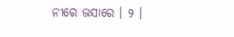ନୀରେ ଭସାରେ । ୨ ।